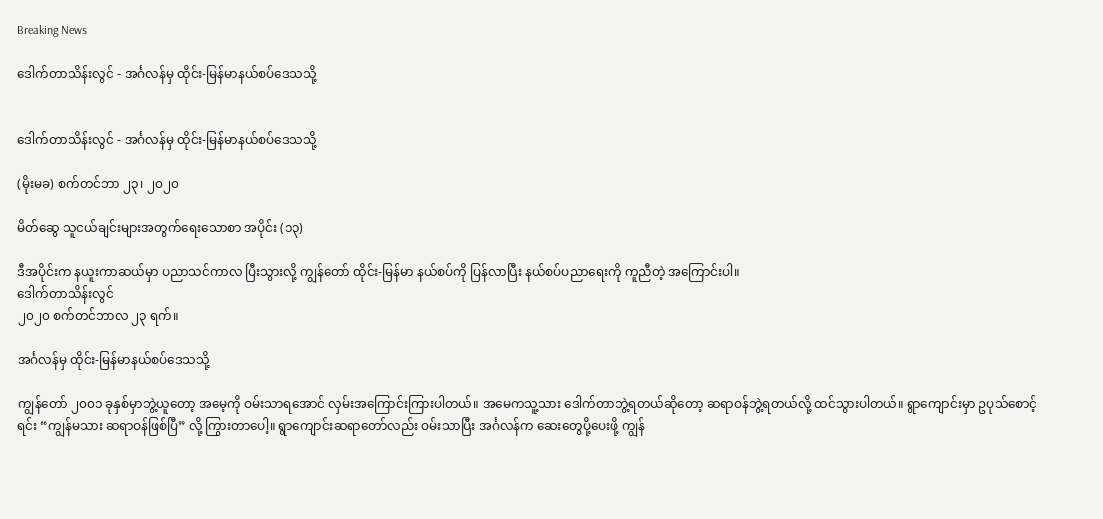Breaking News

ဒေါက်တာသိန်းလွင် - အင်္ဂလန်မှ ထိုင်း-မြန်မာနယ်စပ်ဒေသသို့


ဒေါက်တာသိန်းလွင် - အင်္ဂလန်မှ ထိုင်း-မြန်မာနယ်စပ်ဒေသသို့

(မိုးမခ) စက်တင်ဘာ ၂၃၊ ၂၀၂၀

မိတ်ဆွေ သူငယ်ချင်းများအတွက်ရေးသောစာ အပိုင်း (၁၃)

ဒီအပိုင်းက နယူးကာဆယ်မှာ ပညာသင်ကာလ ပြီးသွားလို့ ကျွန်တော် ထိုင်း-မြန်မာ နယ်စပ်ကို ပြန်လာပြီး နယ်စပ်ပညာရေးကို ကူညီတဲ့ အကြောင်းပါ။
ဒေါက်တာသိန်းလွင်
၂၀၂၀ စက်တင်ဘာလ ၂၃ ရက်။

အင်္ဂလန်မှ ထိုင်း-မြန်မာနယ်စပ်ဒေသသို့

ကျွန်တော် ၂၀၀၁ ခုနှစ်မှာဘွဲ့ယူတော့ အမေ့ကို ဝမ်းသာရအောင် လှမ်းအကြောင်းကြားပါတယ်။ အမေကသူ့သား ဒေါက်တာဘွဲ့ရတယ်ဆိုတော့ ဆရာဝန်ဘွဲ့ရတယ်လို့ ထင်သွားပါတယ်။ ရွာကျောင်းမှာ ဥပုသ်စောင့်ရင်း “ကျွန်မသား ဆရာဝန်ဖြစ်ပြီ” လို့ ကြွားတာပေါ့။ ရွာကျောင်းဆရာတော်လည်း ဝမ်းသာပြီး အင်္ဂလန်က ဆေးတွေပို့ပေးဖို့ ကျွန်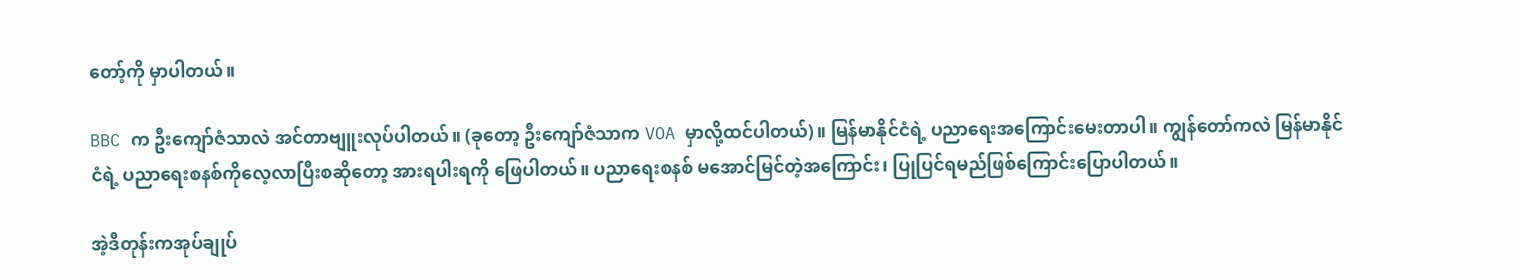တော့်ကို မှာပါတယ်။

BBC က ဦးကျော်ဇံသာလဲ အင်တာဗျူးလုပ်ပါတယ်။ (ခုတော့ ဦးကျော်ဇံသာက VOA မှာလို့ထင်ပါတယ်)။ မြန်မာနိုင်ငံရဲ့ ပညာရေးအကြောင်းမေးတာပါ။ ကျွန်တော်ကလဲ မြန်မာနိုင်ငံရဲ့ ပညာရေးစနစ်ကိုလေ့လာပြီးစဆိုတော့ အားရပါးရကို ဖြေပါတယ်။ ပညာရေးစနစ် မအောင်မြင်တဲ့အကြောင်း၊ ပြုပြင်ရမည်ဖြစ်ကြောင်းပြောပါတယ်။

အဲ့ဒီတုန်းကအုပ်ချုပ်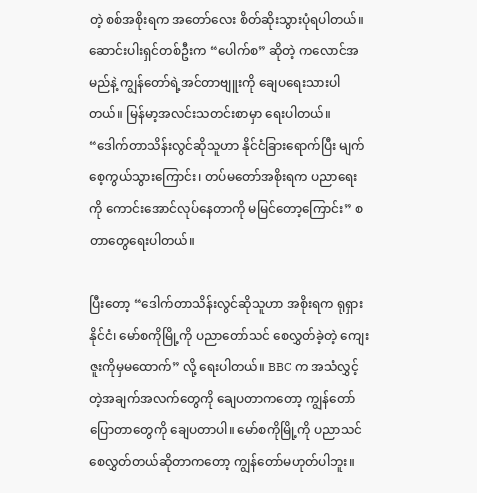တဲ့ စစ်အစိုးရက အတော်လေး စိတ်ဆိုးသွားပုံရပါတယ်။ ဆောင်းပါးရှင်တစ်ဦးက “ပေါက်စ” ဆိုတဲ့ ကလောင်အမည်နဲ့ ကျွန်တော်ရဲ့အင်တာဗျူးကို ချေပရေးသားပါတယ်။ မြန်မာ့အလင်းသတင်းစာမှာ ရေးပါတယ်။ “ဒေါက်တာသိန်းလွင်ဆိုသူဟာ နိုင်ငံခြားရောက်ပြီး မျက်စေ့ကွယ်သွားကြောင်း၊ တပ်မတော်အစိုးရက ပညာရေးကို ကောင်းအောင်လုပ်နေတာကို မမြင်တော့ကြောင်း” စတာတွေရေးပါတယ်။

ပြီးတော့ “ဒေါက်တာသိန်းလွင်ဆိုသူဟာ အစိုးရက ရုရှားနိုင်ငံ၊ မော်စကိုမြို့ကို ပညာတော်သင် စေလွှတ်ခဲ့တဲ့ ကျေးဇူးကိုမှမထောက်” လို့ ရေးပါတယ်။ BBC က အသံလွှင့်တဲ့အချက်အလက်တွေကို ချေပတာကတော့ ကျွန်တော်ပြောတာတွေကို ချေပတာပါ။ မော်စကိုမြို့ကို ပညာသင်စေလွှတ်တယ်ဆိုတာကတော့ ကျွန်တော်မဟုတ်ပါဘူး။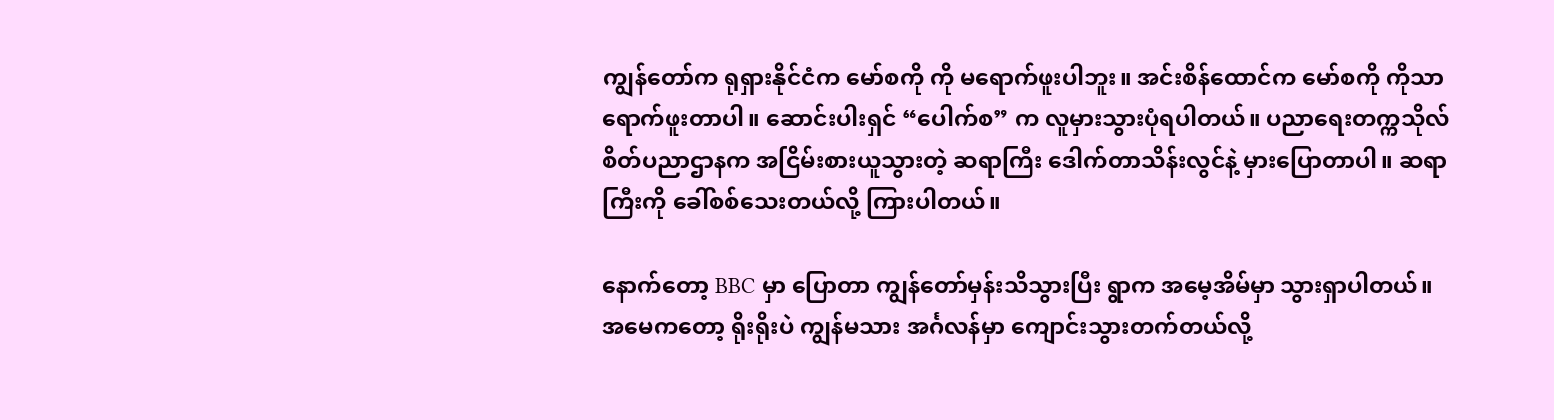ကျွန်တော်က ရုရှားနိုင်ငံက မော်စကို ကို မရောက်ဖူးပါဘူး။ အင်းစိန်ထောင်က မော်စကို ကိုသာ ရောက်ဖူးတာပါ။ ဆောင်းပါးရှင် “ပေါက်စ” က လူမှားသွားပုံရပါတယ်။ ပညာရေးတက္ကသိုလ် စိတ်ပညာဌာနက အငြိမ်းစားယူသွားတဲ့ ဆရာကြီး ဒေါက်တာသိန်းလွင်နဲ့ မှားပြောတာပါ။ ဆရာကြီးကို ခေါ်စစ်သေးတယ်လို့ ကြားပါတယ်။

နောက်တော့ BBC မှာ ပြောတာ ကျွန်တော်မှန်းသိသွားပြီး ရွာက အမေ့အိမ်မှာ သွားရှာပါတယ်။ အမေကတော့ ရိုးရိုးပဲ ကျွန်မသား အင်္ဂလန်မှာ ကျောင်းသွားတက်တယ်လို့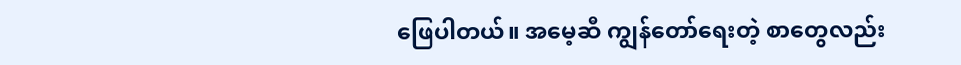ဖြေပါတယ်။ အမေ့ဆီ ကျွန်တော်ရေးတဲ့ စာတွေလည်း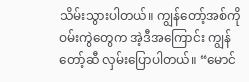သိမ်းသွားပါတယ်။ ကျွန်တော့်အစ်ကိုဝမ်းကွဲတွေက အဲ့ဒီအကြောင်း ကျွန်တော့်ဆီ လှမ်းပြောပါတယ်။ “မောင်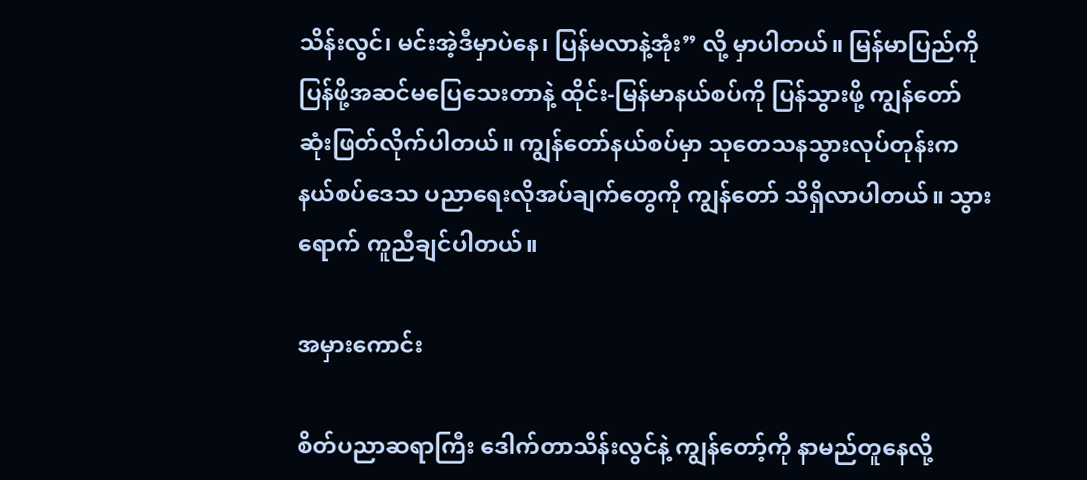သိန်းလွင်၊ မင်းအဲ့ဒီမှာပဲနေ၊ ပြန်မလာနဲ့အုံး” လို့ မှာပါတယ်။ မြန်မာပြည်ကို ပြန်ဖို့အဆင်မပြေသေးတာနဲ့ ထိုင်း-မြန်မာနယ်စပ်ကို ပြန်သွားဖို့ ကျွန်တော် ဆုံးဖြတ်လိုက်ပါတယ်။ ကျွန်တော်နယ်စပ်မှာ သုတေသနသွားလုပ်တုန်းက နယ်စပ်ဒေသ ပညာရေးလိုအပ်ချက်တွေကို ကျွန်တော် သိရှိလာပါတယ်။ သွားရောက် ကူညီချင်ပါတယ်။

အမှားကောင်း

စိတ်ပညာဆရာကြီး ဒေါက်တာသိန်းလွင်နဲ့ ကျွန်တော့်ကို နာမည်တူနေလို့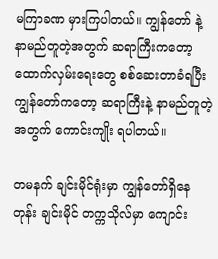မကြာခဏ မှားကြပါတယ်။ ကျွန်တော် နဲ့ နာမည်တူတဲ့အတွက် ဆရာကြီးကတော့ ထောက်လှမ်းရေးတွေ စစ်ဆေးတာခံရပြီး ကျွန်တော်ကတော့ ဆရာကြီးနဲ့ နာမည်တူတဲ့အတွက် ကောင်းကျိုး ရပါတယ်။

တမနက် ချင်းမိုင်ရုံးမှာ ကျွန်တော်ရှိနေတုန်း ချင်းမိုင် တက္ကသိုလ်မှာ ကျောင်း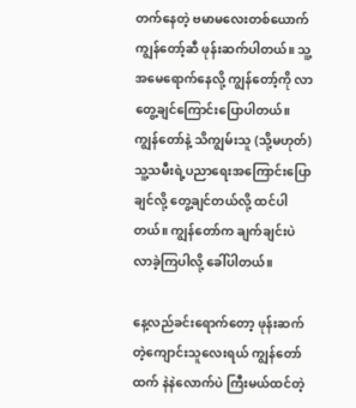တက်နေတဲ့ ဗမာမလေးတစ်ယောက် ကျွန်တော့်ဆီ ဖုန်းဆက်ပါတယ်။ သူ့အမေရောက်နေလို့ ကျွန်တော့်ကို လာတွေ့ချင်ကြောင်းပြောပါတယ်။ ကျွန်တော်နဲ့ သိကျွမ်းသူ (သို့မဟုတ်) သူ့သမီးရဲ့ပညာရေးအကြောင်းပြောချင်လို့ တွေ့ချင်တယ်လို့ ထင်ပါတယ်။ ကျွန်တော်က ချက်ချင်းပဲ လာခဲ့ကြပါလို့ ခေါ်ပါတယ်။

နေ့လည်ခင်းရောက်တော့ ဖုန်းဆက်တဲ့ကျောင်းသူလေးရယ် ကျွန်တော်ထက် နဲနဲလောက်ပဲ ကြီးမယ်ထင်တဲ့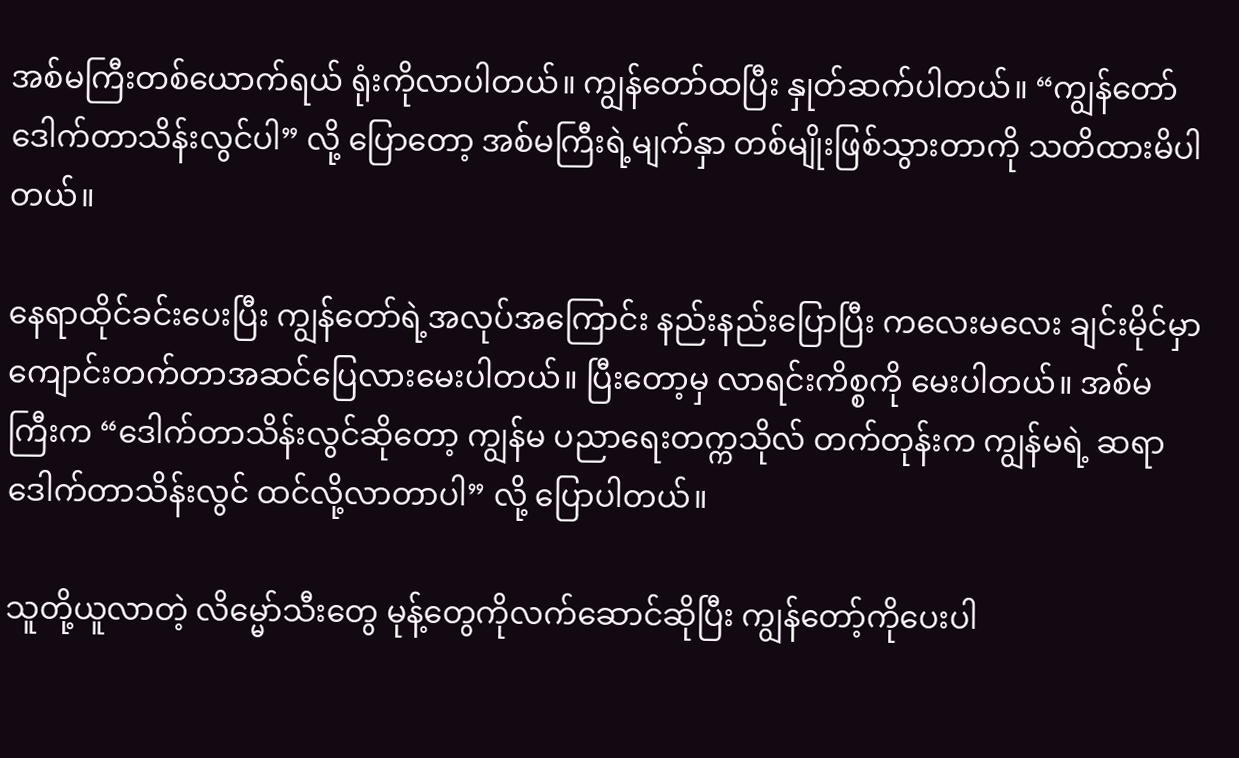အစ်မကြီးတစ်ယောက်ရယ် ရုံးကိုလာပါတယ်။ ကျွန်တော်ထပြီး နှုတ်ဆက်ပါတယ်။ “ကျွန်တော် ဒေါက်တာသိန်းလွင်ပါ” လို့ ပြောတော့ အစ်မကြီးရဲ့မျက်နှာ တစ်မျိုးဖြစ်သွားတာကို သတိထားမိပါတယ်။

နေရာထိုင်ခင်းပေးပြီး ကျွန်တော်ရဲ့အလုပ်အကြောင်း နည်းနည်းပြောပြီး ကလေးမလေး ချင်းမိုင်မှာ ကျောင်းတက်တာအဆင်ပြေလားမေးပါတယ်။ ပြီးတော့မှ လာရင်းကိစ္စကို မေးပါတယ်။ အစ်မကြီးက “ဒေါက်တာသိန်းလွင်ဆိုတော့ ကျွန်မ ပညာရေးတက္ကသိုလ် တက်တုန်းက ကျွန်မရဲ့ ဆရာ ဒေါက်တာသိန်းလွင် ထင်လို့လာတာပါ” လို့ ပြောပါတယ်။

သူတို့ယူလာတဲ့ လိမ္မော်သီးတွေ မုန့်တွေကိုလက်ဆောင်ဆိုပြီး ကျွန်တော့်ကိုပေးပါ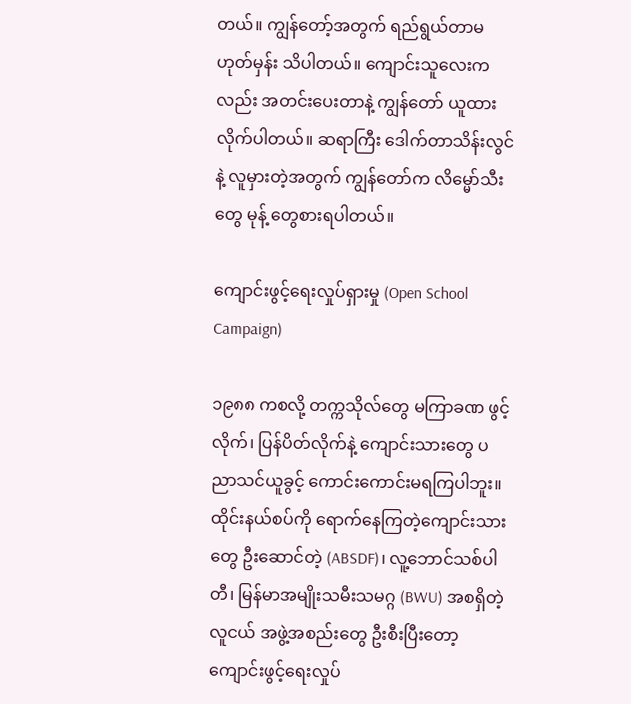တယ်။ ကျွန်တော့်အတွက် ရည်ရွယ်တာမဟုတ်မှန်း သိပါတယ်။ ကျောင်းသူလေးကလည်း အတင်းပေးတာနဲ့ ကျွန်တော် ယူထားလိုက်ပါတယ်။ ဆရာကြီး ဒေါက်တာသိန်းလွင်နဲ့ လူမှားတဲ့အတွက် ကျွန်တော်က လိမ္မော်သီးတွေ မုန့် တွေစားရပါတယ်။

ကျောင်းဖွင့်ရေးလှုပ်ရှားမှု (Open School Campaign)

၁၉၈၈ ကစလို့ တက္ကသိုလ်တွေ မကြာခဏ ဖွင့်လိုက်၊ ပြန်ပိတ်လိုက်နဲ့ ကျောင်းသားတွေ ပညာသင်ယူခွင့် ကောင်းကောင်းမရကြပါဘူး။ ထိုင်းနယ်စပ်ကို ရောက်နေကြတဲ့ကျောင်းသားတွေ ဦးဆောင်တဲ့ (ABSDF)၊ လူ့ဘောင်သစ်ပါတီ၊ မြန်မာအမျိုးသမီးသမဂ္ဂ (BWU) အစရှိတဲ့ လူငယ် အဖွဲ့အစည်းတွေ ဦးစီးပြီးတော့ ကျောင်းဖွင့်ရေးလှုပ်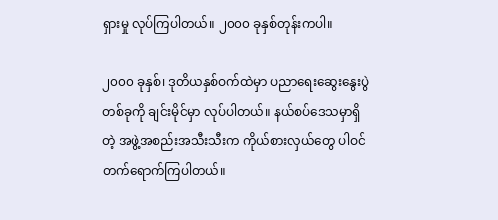ရှားမှု လုပ်ကြပါတယ်။ ၂၀၀၀ ခုနှစ်တုန်းကပါ။

၂၀၀၀ ခုနှစ်၊ ဒုတိယနှစ်ဝက်ထဲမှာ ပညာရေးဆွေးနွေးပွဲတစ်ခုကို ချင်းမိုင်မှာ လုပ်ပါတယ်။ နယ်စပ်ဒေသမှာရှိတဲ့ အဖွဲ့အစည်းအသီးသီးက ကိုယ်စားလှယ်တွေ ပါဝင်တက်ရောက်ကြပါတယ်။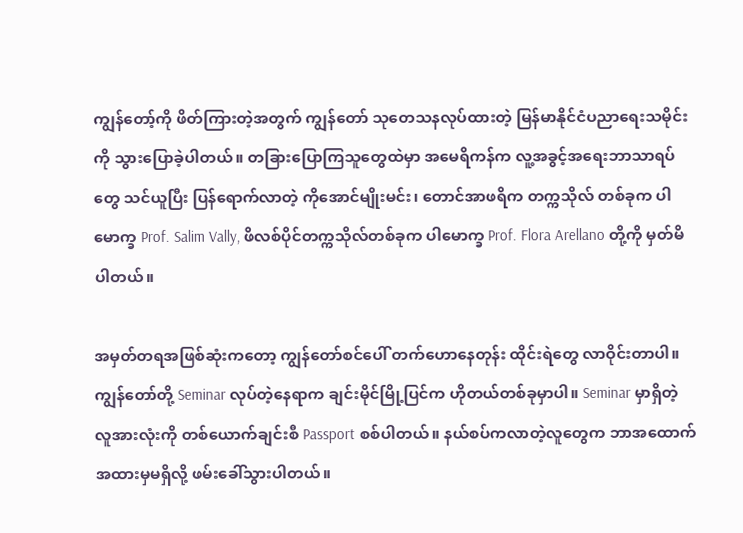ကျွန်တော့်ကို ဖိတ်ကြားတဲ့အတွက် ကျွန်တော် သုတေသနလုပ်ထားတဲ့ မြန်မာနိုင်ငံပညာရေးသမိုင်းကို သွားပြောခဲ့ပါတယ်။ တခြားပြောကြသူတွေထဲမှာ အမေရိကန်က လူ့အခွင့်အရေးဘာသာရပ်တွေ သင်ယူပြီး ပြန်ရောက်လာတဲ့ ကိုအောင်မျိုးမင်း၊ တောင်အာဖရိက တက္ကသိုလ် တစ်ခုက ပါမောက္ခ Prof. Salim Vally, ဖိလစ်ပိုင်တက္ကသိုလ်တစ်ခုက ပါမောက္ခ Prof. Flora Arellano တို့ကို မှတ်မိပါတယ်။

အမှတ်တရအဖြစ်ဆုံးကတော့ ကျွန်တော်စင်ပေါ် တက်ဟောနေတုန်း ထိုင်းရဲတွေ လာဝိုင်းတာပါ။ ကျွန်တော်တို့ Seminar လုပ်တဲ့နေရာက ချင်းမိုင်မြို့ပြင်က ဟိုတယ်တစ်ခုမှာပါ။ Seminar မှာရှိတဲ့ လူအားလုံးကို တစ်ယောက်ချင်းစီ Passport စစ်ပါတယ်။ နယ်စပ်ကလာတဲ့လူတွေက ဘာအထောက်အထားမှမရှိလို့ ဖမ်းခေါ်သွားပါတယ်။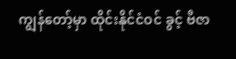ကျွန်တော့်မှာ ထိုင်းနိုင်ငံဝင် ခွင့် ဗီဇာ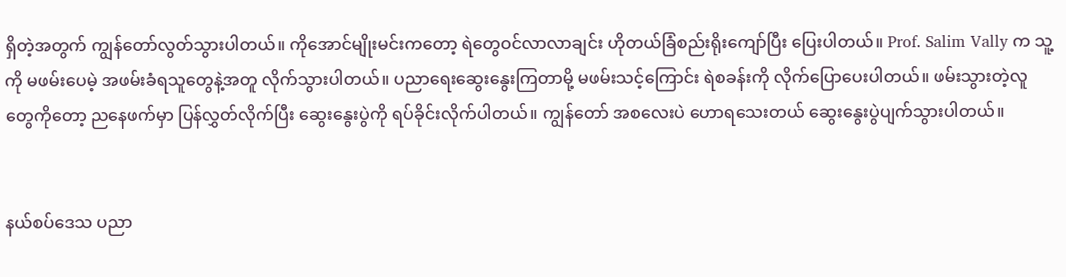ရှိတဲ့အတွက် ကျွန်တော်လွတ်သွားပါတယ်။ ကိုအောင်မျိုးမင်းကတော့ ရဲတွေဝင်လာလာချင်း ဟိုတယ်ခြံစည်းရိုးကျော်ပြီး ပြေးပါတယ်။ Prof. Salim Vally က သူ့ကို မဖမ်းပေမဲ့ အဖမ်းခံရသူတွေနဲ့အတူ လိုက်သွားပါတယ်။ ပညာရေးဆွေးနွေးကြတာမို့ မဖမ်းသင့်ကြောင်း ရဲစခန်းကို လိုက်ပြောပေးပါတယ်။ ဖမ်းသွားတဲ့လူတွေကိုတော့ ညနေဖက်မှာ ပြန်လွှတ်လိုက်ပြီး ဆွေးနွေးပွဲကို ရပ်ခိုင်းလိုက်ပါတယ်။ ကျွန်တော် အစလေးပဲ ဟောရသေးတယ် ဆွေးနွေးပွဲပျက်သွားပါတယ်။


နယ်စပ်ဒေသ ပညာ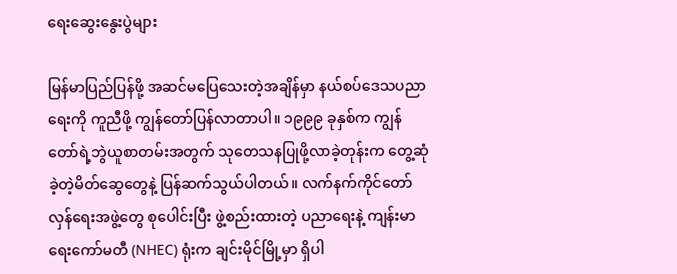ရေးဆွေးနွေးပွဲများ

မြန်မာပြည်ပြန်ဖို့ အဆင်မပြေသေးတဲ့အချိန်မှာ နယ်စပ်ဒေသပညာရေးကို ကူညီဖို့ ကျွန်တော်ပြန်လာတာပါ။ ၁၉၉၉ ခုနှစ်က ကျွန်တော်ရဲ့ဘွဲယူစာတမ်းအတွက် သုတေသနပြုဖို့လာခဲ့တုန်းက တွေ့ဆုံခဲ့တဲ့မိတ်ဆွေတွေနဲ့ ပြန်ဆက်သွယ်ပါတယ်။ လက်နက်ကိုင်တော်လှန်ရေးအဖွဲ့တွေ စုပေါင်းပြီး ဖွဲ့စည်းထားတဲ့ ပညာရေးနဲ့ ကျန်းမာရေးကော်မတီ (NHEC) ရုံးက ချင်းမိုင်မြို့မှာ ရှိပါ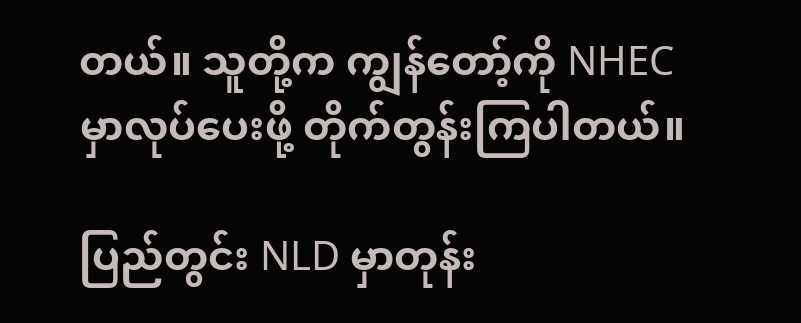တယ်။ သူတို့က ကျွန်တော့်ကို NHEC မှာလုပ်ပေးဖို့ တိုက်တွန်းကြပါတယ်။

ပြည်တွင်း NLD မှာတုန်း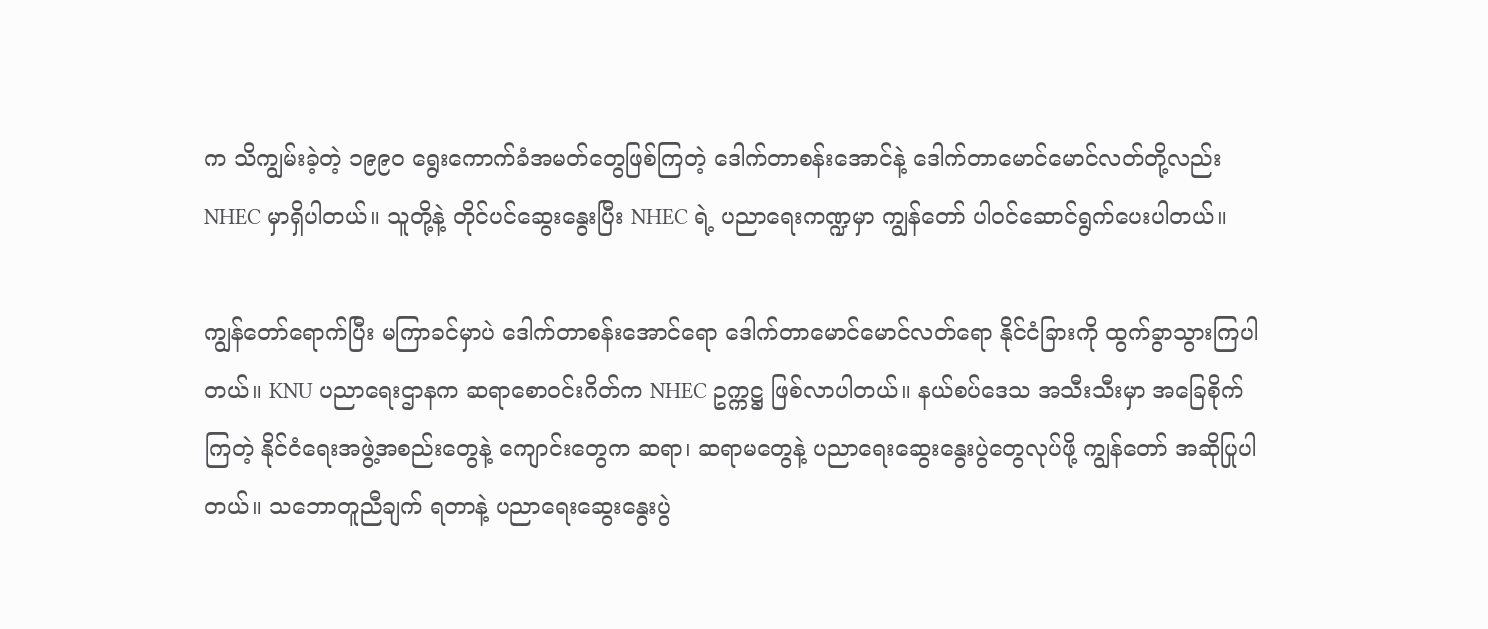က သိကျွမ်းခဲ့တဲ့ ၁၉၉၀ ရွေးကောက်ခံအမတ်တွေဖြစ်ကြတဲ့ ဒေါက်တာစန်းအောင်နဲ့ ဒေါက်တာမောင်မောင်လတ်တို့လည်း NHEC မှာရှိပါတယ်။ သူတို့နဲ့ တိုင်ပင်ဆွေးနွေးပြီး NHEC ရဲ့ ပညာရေးကဏ္ဍမှာ ကျွန်တော် ပါဝင်ဆောင်ရွက်ပေးပါတယ်။

ကျွန်တော်ရောက်ပြီး မကြာခင်မှာပဲ ဒေါက်တာစန်းအောင်ရော ဒေါက်တာမောင်မောင်လတ်ရော နိုင်ငံခြားကို ထွက်ခွာသွားကြပါတယ်။ KNU ပညာရေးဌာနက ဆရာစောဝင်းဂိတ်က NHEC ဥက္ကဋ္ဌ ဖြစ်လာပါတယ်။ နယ်စပ်ဒေသ အသီးသီးမှာ အခြေစိုက်ကြတဲ့ နိုင်ငံရေးအဖွဲ့အစည်းတွေနဲ့ ကျောင်းတွေက ဆရာ၊ ဆရာမတွေနဲ့ ပညာရေးဆွေးနွေးပွဲတွေလုပ်ဖို့ ကျွန်တော် အဆိုပြုပါတယ်။ သဘောတူညီချက် ရတာနဲ့ ပညာရေးဆွေးနွေးပွဲ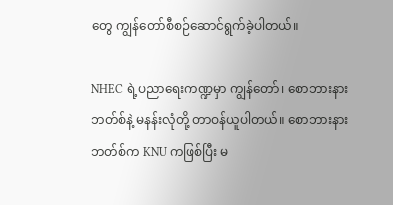တွေ ကျွန်တော်စီစဉ်ဆောင်ရွက်ခဲ့ပါတယ်။

NHEC ရဲ့ပညာရေးကဏ္ဍမှာ ကျွန်တော်၊ စောဘားနားဘတ်စ်နဲ့ မနန်းလုံတို့ တာဝန်ယူပါတယ်။ စောဘားနားဘတ်စ်က KNU ကဖြစ်ပြီး မ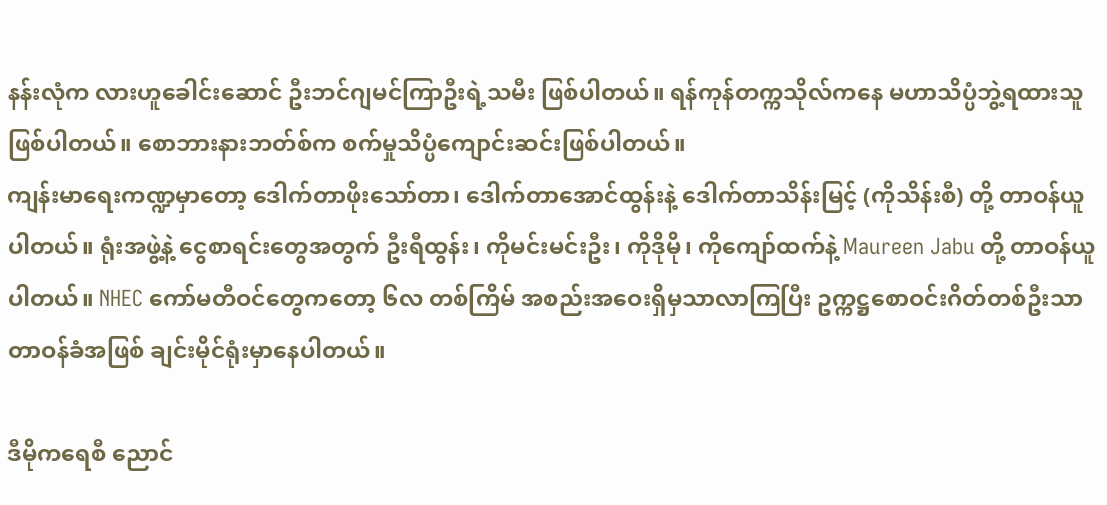နန်းလုံက လားဟူခေါင်းဆောင် ဦးဘင်ဂျမင်ကြာဦးရဲ့သမီး ဖြစ်ပါတယ်။ ရန်ကုန်တက္ကသိုလ်ကနေ မဟာသိပ္ပံဘွဲ့ရထားသူ ဖြစ်ပါတယ်။ စောဘားနားဘတ်စ်က စက်မှုသိပ္ပံကျောင်းဆင်းဖြစ်ပါတယ်။
ကျန်းမာရေးကဏ္ဍမှာတော့ ဒေါက်တာဖိုးသော်တာ၊ ဒေါက်တာအောင်ထွန်းနဲ့ ဒေါက်တာသိန်းမြင့် (ကိုသိန်းစီ) တို့ တာဝန်ယူပါတယ်။ ရုံးအဖွဲ့နဲ့ ငွေစာရင်းတွေအတွက် ဦးရီထွန်း၊ ကိုမင်းမင်းဦး၊ ကိုဒိုမို၊ ကိုကျော်ထက်နဲ့ Maureen Jabu တို့ တာဝန်ယူပါတယ်။ NHEC ကော်မတီဝင်တွေကတော့ ၆လ တစ်ကြိမ် အစည်းအဝေးရှိမှသာလာကြပြီး ဥက္ကဋ္ဌစောဝင်းဂိတ်တစ်ဦးသာ တာဝန်ခံအဖြစ် ချင်းမိုင်ရုံးမှာနေပါတယ်။

ဒီမိုကရေစီ ညောင်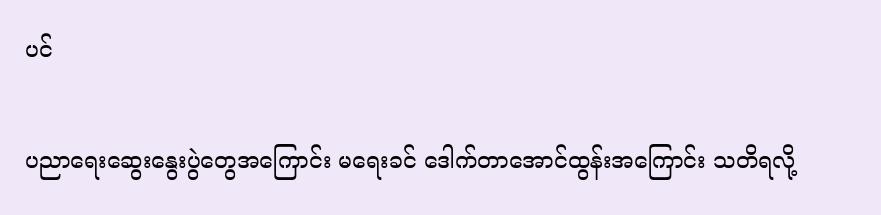ပင်

ပညာရေးဆွေးနွေးပွဲတွေအကြောင်း မရေးခင် ဒေါက်တာအောင်ထွန်းအကြောင်း သတိရလို့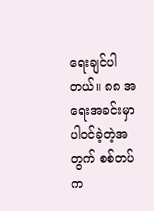ရေးချင်ပါတယ်။ ၈၈ အရေးအခင်းမှာ ပါဝင်ခဲ့တဲ့အတွက် စစ်တပ်က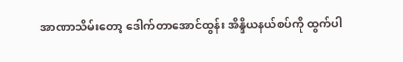အာဏာသိမ်းတော့ ဒေါက်တာအောင်ထွန်း အိန္ဒိယနယ်စပ်ကို ထွက်ပါ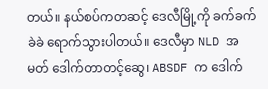တယ်။ နယ်စပ်ကတဆင့် ဒေလီမြို့ကို ခက်ခက်ခဲခဲ ရောက်သွားပါတယ်။ ဒေလီမှာ NLD အမတ် ဒေါက်တာတင့်ဆွေ၊ ABSDF က ဒေါက်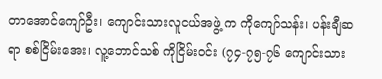တာအောင်ကျော်ဦး၊ ကျောင်းသားလူငယ်အဖွဲ့ က ကိုကျော်သန်း၊ ပန်းချီဆရာ စစ်ငြိမ်းအေး၊ လူ့ဘောင်သစ် ကိုငြိမ်းဝင်း (၇၄-၇၅-၇၆ ကျောင်းသား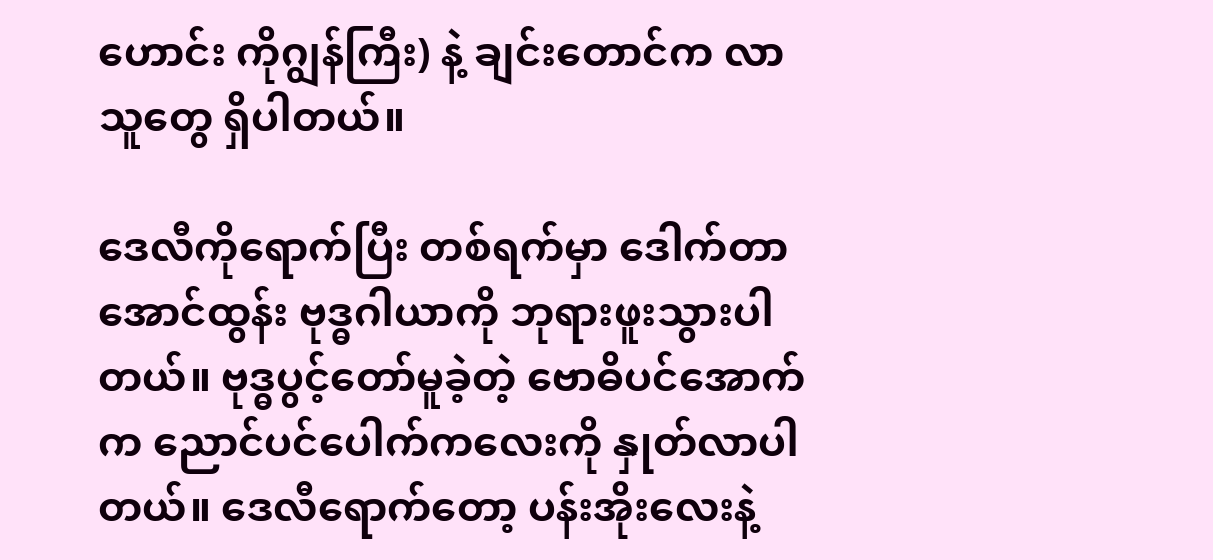ဟောင်း ကိုဂျွန်ကြီး) နဲ့ ချင်းတောင်က လာသူတွေ ရှိပါတယ်။

ဒေလီကိုရောက်ပြီး တစ်ရက်မှာ ဒေါက်တာအောင်ထွန်း ဗုဒ္ဓဂါယာကို ဘုရားဖူးသွားပါတယ်။ ဗုဒ္ဓပွင့်တော်မူခဲ့တဲ့ ဗောဓိပင်အောက်က ညောင်ပင်ပေါက်ကလေးကို နှုတ်လာပါတယ်။ ဒေလီရောက်တော့ ပန်းအိုးလေးနဲ့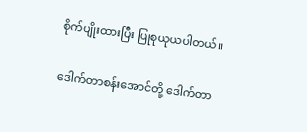စိုက်ပျိုးထားပြီး ပြုစုယုယပါတယ်။

ဒေါက်တာစန်းအောင်တို့ ဒေါက်တာ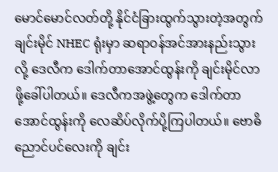မောင်မောင်လတ်တို့ နိုင်ငံခြားထွက်သွားတဲ့အတွက် ချင်းမိုင် NHEC ရုံးမှာ ဆရာဝန်အင်အားနည်းသွားလို့ ဒေလီက ဒေါက်တာအောင်ထွန်းကို ချင်းမိုင်လာဖို့ခေါ်ပါတယ်။ ဒေလီကအဖွဲ့တွေက ဒေါက်တာအောင်ထွန်းကို လေဆိပ်လိုက်ပို့ကြပါတယ်။ ဗောဓိညောင်ပင်လေးကို ချင်း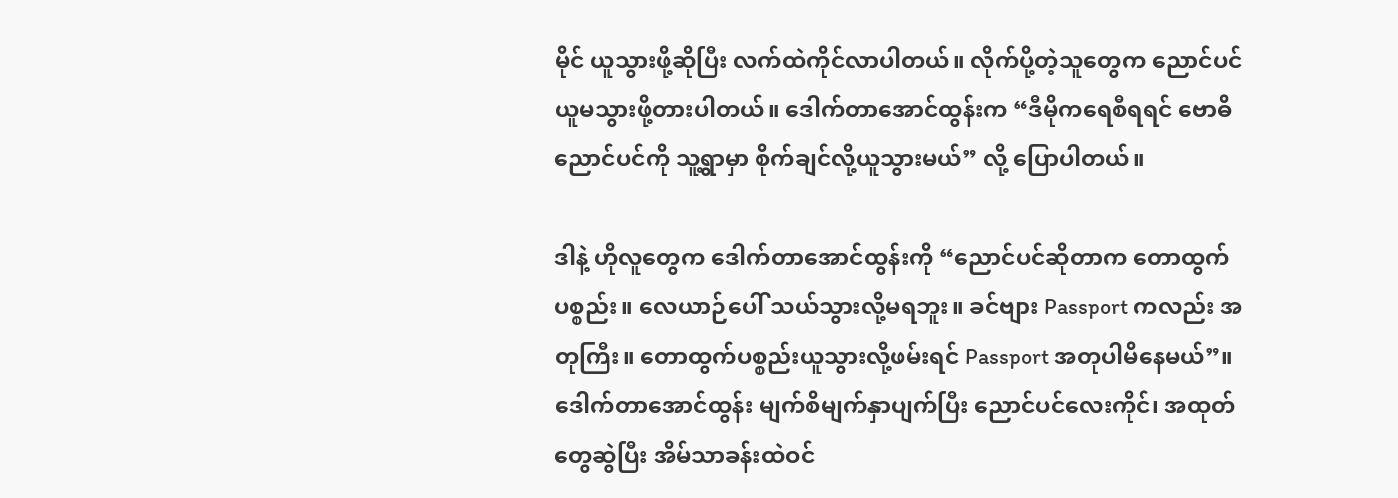မိုင် ယူသွားဖို့ဆိုပြီး လက်ထဲကိုင်လာပါတယ်။ လိုက်ပို့တဲ့သူတွေက ညောင်ပင်ယူမသွားဖို့တားပါတယ်။ ဒေါက်တာအောင်ထွန်းက “ဒီမိုကရေစီရရင် ဗောဓိညောင်ပင်ကို သူ့ရွာမှာ စိုက်ချင်လို့ယူသွားမယ်” လို့ ပြောပါတယ်။

ဒါနဲ့ ဟိုလူတွေက ဒေါက်တာအောင်ထွန်းကို “ညောင်ပင်ဆိုတာက တောထွက်ပစ္စည်း။ လေယာဉ်ပေါ် သယ်သွားလို့မရဘူး။ ခင်ဗျား Passport ကလည်း အတုကြီး။ တောထွက်ပစ္စည်းယူသွားလို့ဖမ်းရင် Passport အတုပါမိနေမယ်”။ ဒေါက်တာအောင်ထွန်း မျက်စိမျက်နှာပျက်ပြီး ညောင်ပင်လေးကိုင်၊ အထုတ်တွေဆွဲပြီး အိမ်သာခန်းထဲဝင်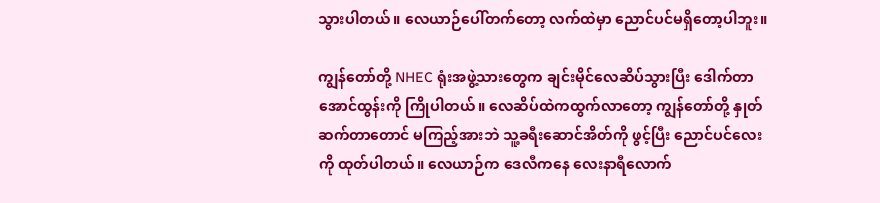သွားပါတယ်။ လေယာဉ်ပေါ်တက်တော့ လက်ထဲမှာ ညောင်ပင်မရှိတော့ပါဘူး။

ကျွန်တော်တို့ NHEC ရုံးအဖွဲ့သားတွေက ချင်းမိုင်လေဆိပ်သွားပြီး ဒေါက်တာအောင်ထွန်းကို ကြိုပါတယ်။ လေဆိပ်ထဲကထွက်လာတော့ ကျွန်တော်တို့ နှုတ်ဆက်တာတောင် မကြည့်အားဘဲ သူ့ခရီးဆောင်အိတ်ကို ဖွင့်ပြီး ညောင်ပင်လေးကို ထုတ်ပါတယ်။ လေယာဉ်က ဒေလီကနေ လေးနာရီလောက်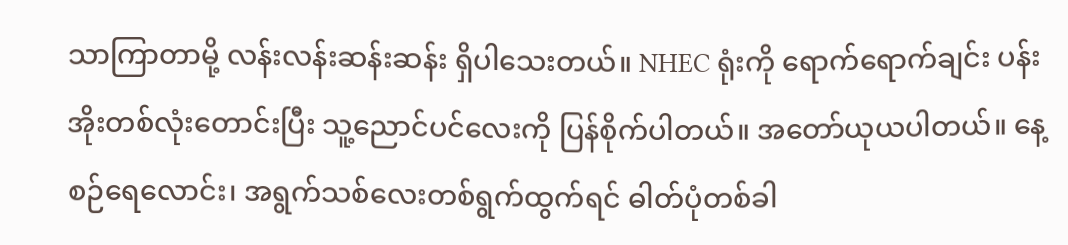သာကြာတာမို့ လန်းလန်းဆန်းဆန်း ရှိပါသေးတယ်။ NHEC ရုံးကို ရောက်ရောက်ချင်း ပန်းအိုးတစ်လုံးတောင်းပြီး သူ့ညောင်ပင်လေးကို ပြန်စိုက်ပါတယ်။ အတော်ယုယပါတယ်။ နေ့စဉ်ရေလောင်း၊ အရွက်သစ်လေးတစ်ရွက်ထွက်ရင် ဓါတ်ပုံတစ်ခါ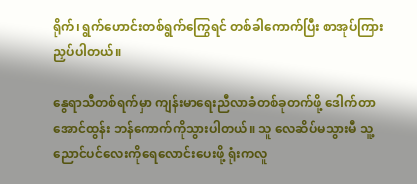ရိုက်၊ ရွက်ဟောင်းတစ်ရွက်ကြွေရင် တစ်ခါကောက်ပြီး စာအုပ်ကြား ညှပ်ပါတယ်။

နွေရာသီတစ်ရက်မှာ ကျန်းမာရေးညီလာခံတစ်ခုတက်ဖို့ ဒေါက်တာအောင်ထွန်း ဘန်ကောက်ကိုသွားပါတယ်။ သူ လေဆိပ်မသွားမီ သူ့ညောင်ပင်လေးကိုရေလောင်းပေးဖို့ ရုံးကလူ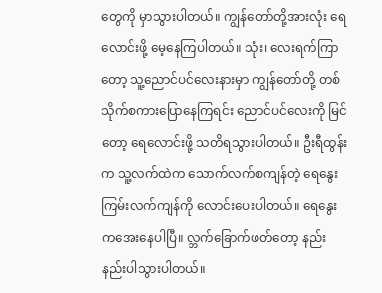တွေကို မှာသွားပါတယ်။ ကျွန်တော်တို့အားလုံး ရေလောင်းဖို့ မေ့နေကြပါတယ်။ သုံး၊ လေးရက်ကြာတော့ သူ့ညောင်ပင်လေးနားမှာ ကျွန်တော်တို့ တစ်သိုက်စကားပြောနေကြရင်း ညောင်ပင်လေးကို မြင်တော့ ရေလောင်းဖို့ သတိရသွားပါတယ်။ ဦးရီထွန်းက သူ့လက်ထဲက သောက်လက်စကျန်တဲ့ ရေနွေးကြမ်းလက်ကျန်ကို လောင်းပေးပါတယ်။ ရေနွေးကအေးနေပါပြီ။ လ္ဘက်ခြောက်ဖတ်တော့ နည်းနည်းပါသွားပါတယ်။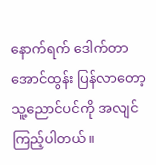နောက်ရက် ဒေါက်တာအောင်ထွန်း ပြန်လာတော့ သူ့ညောင်ပင်ကို အလျင်ကြည့်ပါတယ်။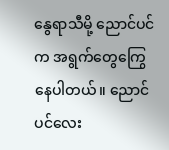နွေရာသီမို့ ညောင်ပင်က အရွက်တွေကြွေနေပါတယ်။ ညောင်ပင်လေး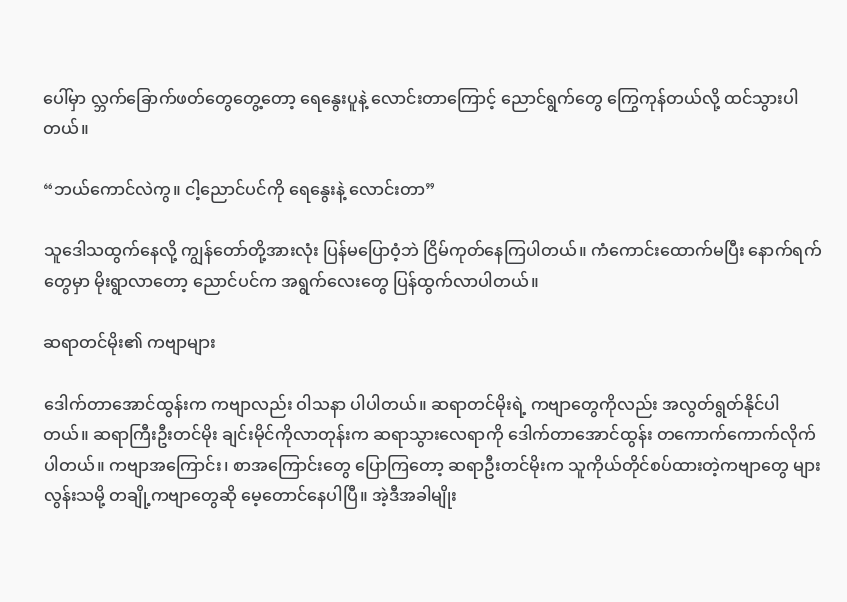ပေါ်မှာ လ္ဘက်ခြောက်ဖတ်တွေတွေ့တော့ ရေနွေးပူနဲ့ လောင်းတာကြောင့် ညောင်ရွက်တွေ ကြွေကုန်တယ်လို့ ထင်သွားပါတယ်။

“ဘယ်ကောင်လဲကွ။ ငါ့ညောင်ပင်ကို ရေနွေးနဲ့ လောင်းတာ”

သူဒေါသထွက်နေလို့ ကျွန်တော်တို့အားလုံး ပြန်မပြောဝံ့ဘဲ ငြိမ်ကုတ်နေကြပါတယ်။ ကံကောင်းထောက်မပြီး နောက်ရက်တွေမှာ မိုးရွာလာတော့ ညောင်ပင်က အရွက်လေးတွေ ပြန်ထွက်လာပါတယ်။

ဆရာတင်မိုး၏ ကဗျာများ

ဒေါက်တာအောင်ထွန်းက ကဗျာလည်း ဝါသနာ ပါပါတယ်။ ဆရာတင်မိုးရဲ့ ကဗျာတွေကိုလည်း အလွတ်ရွတ်နိုင်ပါတယ်။ ဆရာကြီးဦးတင်မိုး ချင်းမိုင်ကိုလာတုန်းက ဆရာသွားလေရာကို ဒေါက်တာအောင်ထွန်း တကောက်ကောက်လိုက်ပါတယ်။ ကဗျာအကြောင်း၊ စာအကြောင်းတွေ ပြောကြတော့ ဆရာဦးတင်မိုးက သူကိုယ်တိုင်စပ်ထားတဲ့ကဗျာတွေ များလွန်းသမို့ တချို့ကဗျာတွေဆို မေ့တောင်နေပါပြီ။ အဲ့ဒီအခါမျိုး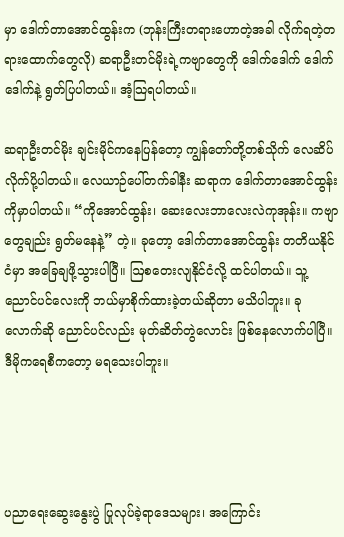မှာ ဒေါက်တာအောင်ထွန်းက (ဘုန်းကြီးတရားဟောတဲ့အခါ လိုက်ရတဲ့တရားထောက်တွေလို) ဆရာဦးတင်မိုးရဲ့ကဗျာတွေကို ဒေါက်ဒေါက် ဒေါက်ဒေါက်နဲ့ ရွတ်ပြပါတယ်။ အံ့သြရပါတယ်။

ဆရာဦးတင်မိုး ချင်းမိုင်ကနေပြန်တော့ ကျွန်တော်တို့တစ်သိုက် လေဆိပ်လိုက်ပို့ပါတယ်။ လေယာဉ်ပေါ်တက်ခါနီး ဆရာက ဒေါက်တာအောင်ထွန်းကိုမှာပါတယ်။ “ကိုအောင်ထွန်း၊ ဆေးလေးဘာလေးလဲကုအုန်း။ ကဗျာတွေချည်း ရွတ်မနေနဲ့” တဲ့။ ခုတော့ ဒေါက်တာအောင်ထွန်း တတိယနိုင်ငံမှာ အခြေချဖို့သွားပါပြီ။ ဩစတေးလျနိုင်ငံလို့ ထင်ပါတယ်။ သူ့ ညောင်ပင်လေးကို ဘယ်မှာစိုက်ထားခဲ့တယ်ဆိုတာ မသိပါဘူး။ ခုလောက်ဆို ညောင်ပင်လည်း မုတ်ဆိတ်တွဲလောင်း ဖြစ်နေလောက်ပါပြီ။ ဒီမိုကရေစီကတော့ မရသေးပါဘူး။




ပညာရေးဆွေးနွေးပွဲ ပြုလုပ်ခဲ့ရာဒေသများ၊ အကြောင်း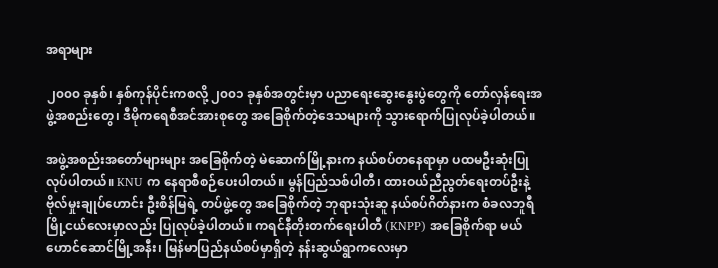အရာများ

၂၀၀၀ ခုနှစ်၊ နှစ်ကုန်ပိုင်းကစလို့ ၂၀၀၁ ခုနှစ်အတွင်းမှာ ပညာရေးဆွေးနွေးပွဲတွေကို တော်လှန်ရေးအဖွဲ့အစည်းတွေ၊ ဒီမိုကရေစီအင်အားစုတွေ အခြေစိုက်တဲ့ဒေသများကို သွားရောက်ပြုလုပ်ခဲ့ပါတယ်။

အဖွဲ့အစည်းအတော်များများ အခြေစိုက်တဲ့ မဲဆောက်မြို့နားက နယ်စပ်တနေရာမှာ ပထမဦးဆုံးပြုလုပ်ပါတယ်။ KNU က နေရာစီစဉ်ပေးပါတယ်။ မွန်ပြည်သစ်ပါတီ၊ ထားဝယ်ညီညွတ်ရေးတပ်ဦးနဲ့ ဗိုလ်မှုးချုပ်ဟောင်း ဦးစိန်မြရဲ့ တပ်ဖွဲ့တွေ အခြေစိုက်တဲ့ ဘုရားသုံးဆူ နယ်စပ်ဂိတ်နားက စံခလဘူရီမြို့ငယ်လေးမှာလည်း ပြုလုပ်ခဲ့ပါတယ်။ ကရင်နီတိုးတက်ရေးပါတီ (KNPP) အခြေစိုက်ရာ မယ်ဟောင်ဆောင်မြို့အနီး၊ မြန်မာပြည်နယ်စပ်မှာရှိတဲ့ နန်းဆွယ်ရွာကလေးမှာ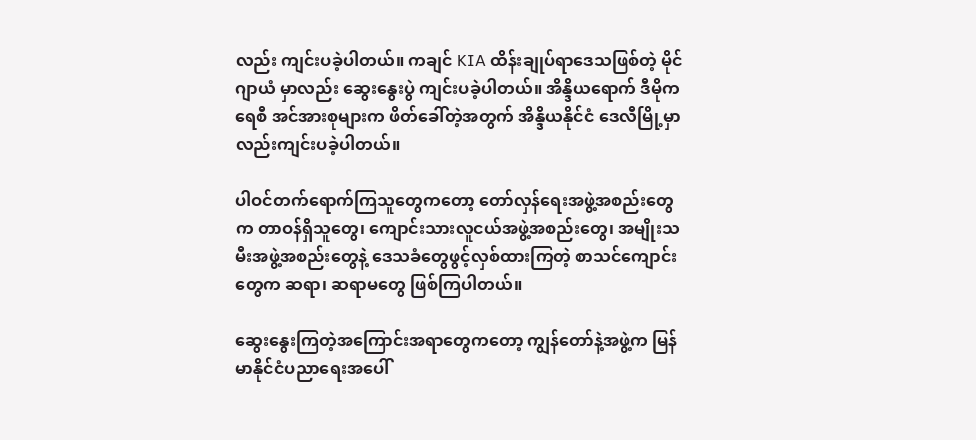လည်း ကျင်းပခဲ့ပါတယ်။ ကချင် KIA ထိန်းချုပ်ရာဒေသဖြစ်တဲ့ မိုင်ဂျာယံ မှာလည်း ဆွေးနွေးပွဲ ကျင်းပခဲ့ပါတယ်။ အိန္ဒိယရောက် ဒီမိုကရေစီ အင်အားစုများက ဖိတ်ခေါ်တဲ့အတွက် အိန္ဒိယနိုင်ငံ ဒေလီမြို့မှာလည်းကျင်းပခဲ့ပါတယ်။

ပါဝင်တက်ရောက်ကြသူတွေကတော့ တော်လှန်ရေးအဖွဲ့အစည်းတွေက တာဝန်ရှိသူတွေ၊ ကျောင်းသားလူငယ်အဖွဲ့အစည်းတွေ၊ အမျိုးသမီးအဖွဲ့အစည်းတွေနဲ့ ဒေသခံတွေဖွင့်လှစ်ထားကြတဲ့ စာသင်ကျောင်းတွေက ဆရာ၊ ဆရာမတွေ ဖြစ်ကြပါတယ်။

ဆွေးနွေးကြတဲ့အကြောင်းအရာတွေကတော့ ကျွန်တော်နဲ့အဖွဲ့က မြန်မာနိုင်ငံပညာရေးအပေါ်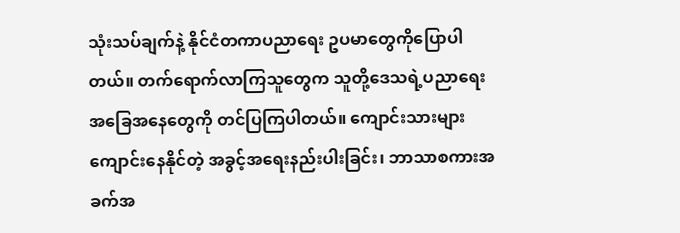သုံးသပ်ချက်နဲ့ နိုင်ငံတကာပညာရေး ဥပမာတွေကိုပြောပါတယ်။ တက်ရောက်လာကြသူတွေက သူတို့ဒေသရဲ့ပညာရေးအခြေအနေတွေကို တင်ပြကြပါတယ်။ ကျောင်းသားများ ကျောင်းနေနိုင်တဲ့ အခွင့်အရေးနည်းပါးခြင်း၊ ဘာသာစကားအခက်အ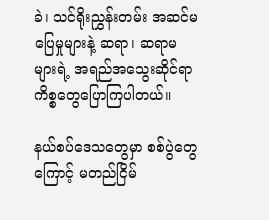ခဲ၊ သင်ရိုးညွှန်းတမ်း အဆင်မပြေမှုများနဲ့ ဆရာ၊ ဆရာမများရဲ့ အရည်အသွေးဆိုင်ရာ ကိစ္စတွေပြောကြပါတယ်။

နယ်စပ်ဒေသတွေမှာ စစ်ပွဲတွေကြောင့် မတည်ငြိမ်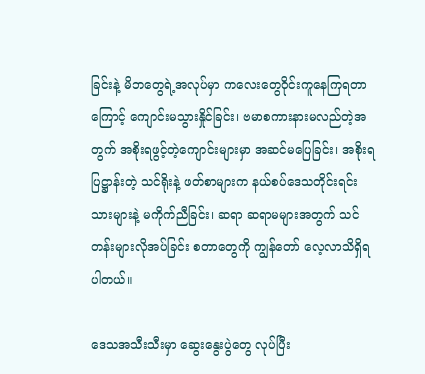ခြင်းနဲ့ မိဘတွေရဲ့အလုပ်မှာ ကလေးတွေဝိုင်းကူနေကြရတာကြောင့် ကျောင်းမသွားနှိုင်ခြင်း၊ ဗမာစကားနားမလည်တဲ့အတွက် အစိုးရဖွင့်တဲ့ကျောင်းများမှာ အဆင်မပြေခြင်း၊ အစိုးရပြဋ္ဌာန်းတဲ့ သင်ရိုးနဲ့ ဖတ်စာများက နယ်စပ်ဒေသတိုင်းရင်းသားများနဲ့ မကိုက်ညီခြင်း၊ ဆရာ ဆရာမများအတွက် သင်တန်းများလိုအပ်ခြင်း စတာတွေကို ကျွန်တော် လေ့လာသိရှိရပါတယ်။

ဒေသအသီးသီးမှာ ဆွေးနွေးပွဲတွေ လုပ်ပြီး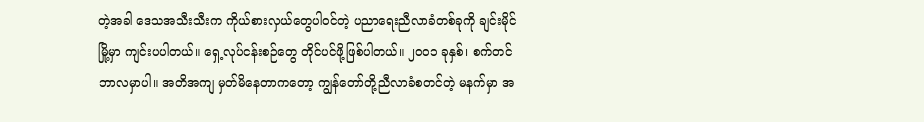တဲ့အခါ ဒေသအသီးသီးက ကိုယ်စားလှယ်တွေပါဝင်တဲ့ ပညာရေးညီလာခံတစ်ခုကို ချင်းမိုင်မြို့မှာ ကျင်းပပါတယ်။ ရှေ့လုပ်ငန်းစဉ်တွေ တိုင်ပင်ဖို့ဖြစ်ပါတယ်။ ၂၀၀၁ ခုနှစ်၊ စက်တင်ဘာလမှာပါ။ အတိအကျ မှတ်မိနေတာကတော့ ကျွန်တော်တို့ညီလာခံစတင်တဲ့ မနက်မှာ အ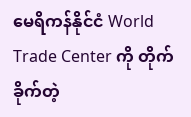မေရိကန်နိုင်ငံ World Trade Center ကို တိုက်ခိုက်တဲ့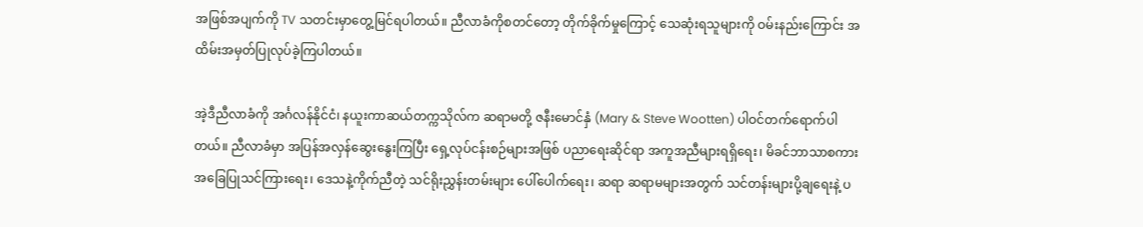အဖြစ်အပျက်ကို TV သတင်းမှာတွေ့မြင်ရပါတယ်။ ညီလာခံကိုစတင်တော့ တိုက်ခိုက်မှုကြောင့် သေဆုံးရသူများကို ဝမ်းနည်းကြောင်း အထိမ်းအမှတ်ပြုလုပ်ခဲ့ကြပါတယ်။

အဲ့ဒီညီလာခံကို အင်္ဂလန်နိုင်ငံ၊ နယူးကာဆယ်တက္ကသိုလ်က ဆရာမတို့ ဇနီးမောင်နှံ (Mary & Steve Wootten) ပါဝင်တက်ရောက်ပါတယ်။ ညီလာခံမှာ အပြန်အလှန်ဆွေးနွေးကြပြီး ရှေ့လုပ်ငန်းစဉ်များအဖြစ် ပညာရေးဆိုင်ရာ အကူအညီများရရှိရေး၊ မိခင်ဘာသာစကားအခြေပြုသင်ကြားရေး၊ ဒေသနဲ့ကိုက်ညီတဲ့ သင်ရိုးညွှန်းတမ်းများ ပေါ်ပေါက်ရေး၊ ဆရာ ဆရာမများအတွက် သင်တန်းများပို့ချရေးနဲ့ ပ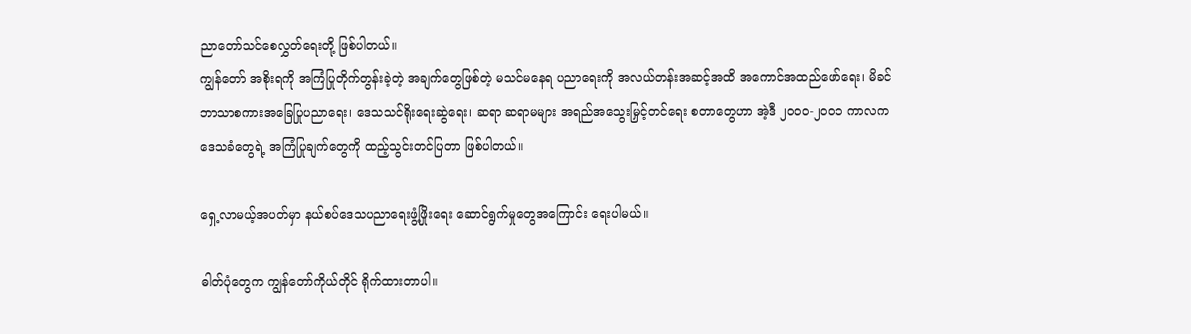ညာတော်သင်စေလွှတ်ရေးတို့ ဖြစ်ပါတယ်။
ကျွန်တော် အစိုးရကို အကြံပြုတိုက်တွန်းခဲ့တဲ့ အချက်တွေဖြစ်တဲ့ မသင်မနေရ ပညာရေးကို အလယ်တန်းအဆင့်အထိ အကောင်အထည်ဖော်ရေး၊ မိခင်ဘာသာစကားအခြေပြုပညာရေး၊ ဒေသသင်ရိုးရေးဆွဲရေး၊ ဆရာ ဆရာမများ အရည်အသွေးမြှင့်တင်ရေး စတာတွေဟာ အဲ့ဒီ ၂၀၀၀-၂၀၀၁ ကာလက ဒေသခံတွေရဲ့ အကြံပြုချက်တွေကို ထည့်သွင်းတင်ပြတာ ဖြစ်ပါတယ်။

ရှေ့လာမယ့်အပတ်မှာ နယ်စပ်ဒေသပညာရေးဖွံ့ဖြိုးရေး ဆောင်ရွက်မှုတွေအကြောင်း ရေးပါမယ်။

ဓါတ်ပုံတွေက ကျွန်တော်ကိုယ်တိုင် ရိုက်ထားတာပါ။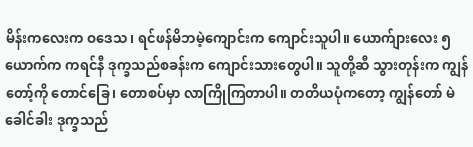မိန်းကလေးက ဝဒေသ၊ ရင်ဖန်မိဘမဲ့ကျောင်းက ကျောင်းသူပါ။ ယောက်ျားလေး ၅ ယောက်က ကရင်နီ ဒုက္ခသည်စခန်းက ကျောင်းသားတွေပါ။ သူတို့ဆီ သွားတုန်းက ကျွန်တော့်ကို တောင်ခြေ၊ တောစပ်မှာ လာကြိုကြတာပါ။ တတိယပုံကတော့ ကျွန်တော် မဲခေါင်ခါး ဒုက္ခသည်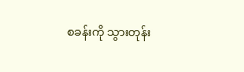စခန်းကို သွားတုန်း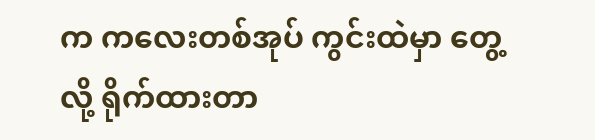က ကလေးတစ်အုပ် ကွင်းထဲမှာ တွေ့လို့ ရိုက်ထားတာ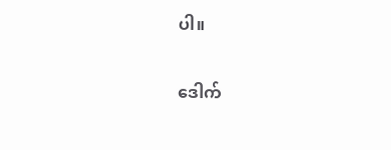ပါ။

ဒေါက်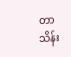တာသိန်း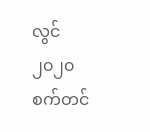လွင်
၂၀၂၀ စက်တင်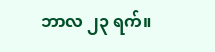ဘာလ ၂၃ ရက်။